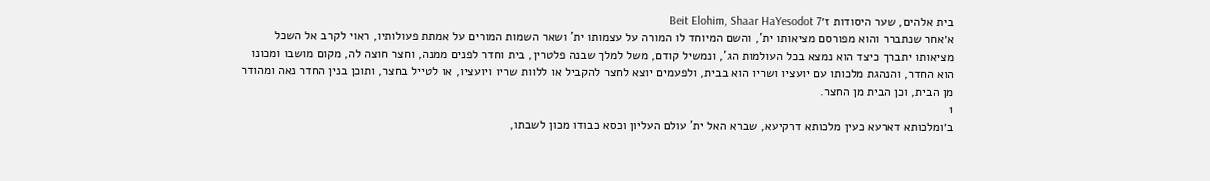בית אלהים, שער היסודות ז׳Beit Elohim, Shaar HaYesodot 7
א׳אחר שנתברר והוא מפורסם מציאותו ית', והשם המיוחד לו המורה על עצמותו ית' ושאר השמות המורים על אמתת פעולותיו, ראוי לקרב אל השכל מציאותו יתברך כיצד הוא נמצא בכל העולמות הג', ונמשיל קודם, משל למלך שבנה פלטרין, בית וחדר לפנים ממנה, וחצר חוצה לה, מקום מושבו ומכונו הוא החדר, והנהגת מלכותו עם יועציו ושריו הוא בבית, ולפעמים יוצא לחצר להקביל או ללוות שריו ויועציו, או לטייל בחצר, ותוכן בנין החדר נאה ומהודר מן הבית, וכן הבית מן החצר.
1
ב׳ומלכותא דארעא כעין מלכותא דרקיעא, שברא האל ית' עולם העליון וכסא כבודו מכון לשבתו,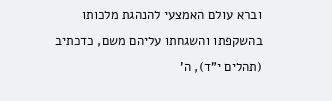וברא עולם האמצעי להנהגת מלכותו בהשקפתו והשגחתו עליהם משם, כדכתיב (תהלים י"ד), ה'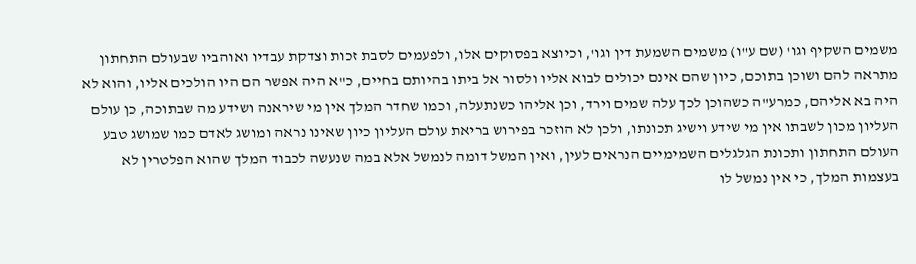משמים השקיף וגו' (שם ע"ו) משמים השמעת דין וגו', וכיוצא בפסוקים אלו, ולפעמים לסבת זכות וצדקת עבדיו ואוהביו שבעולם התחתון מתראה להם ושוכן בתוכם, כיון שהם אינם יכולים לבוא אליו ולסור אל ביתו בהיותם בחיים, כ"א היה אפשר הם היו הולכים אליו, והוא לא היה בא אליהם, כמרע"ה כשהוכן לכך עלה שמים וירד, וכן אליהו כשנתעלה, וכמו שחדר המלך אין מי שיראנה ושידע מה שבתוכה, כן עולם העליון מכון לשבתו אין מי שידע וישיג תכונתו, ולכן לא הוזכר בפירוש בריאת עולם העליון כיון שאינו נראה ומושג לאדם כמו שמושג טבע העולם התחתון ותכונת הגלגלים השמימיים הנראים לעין, ואין המשל דומה לנמשל אלא במה שנעשה לכבוד המלך שהוא הפלטרין לא בעצמות המלך, כי אין נמשל לו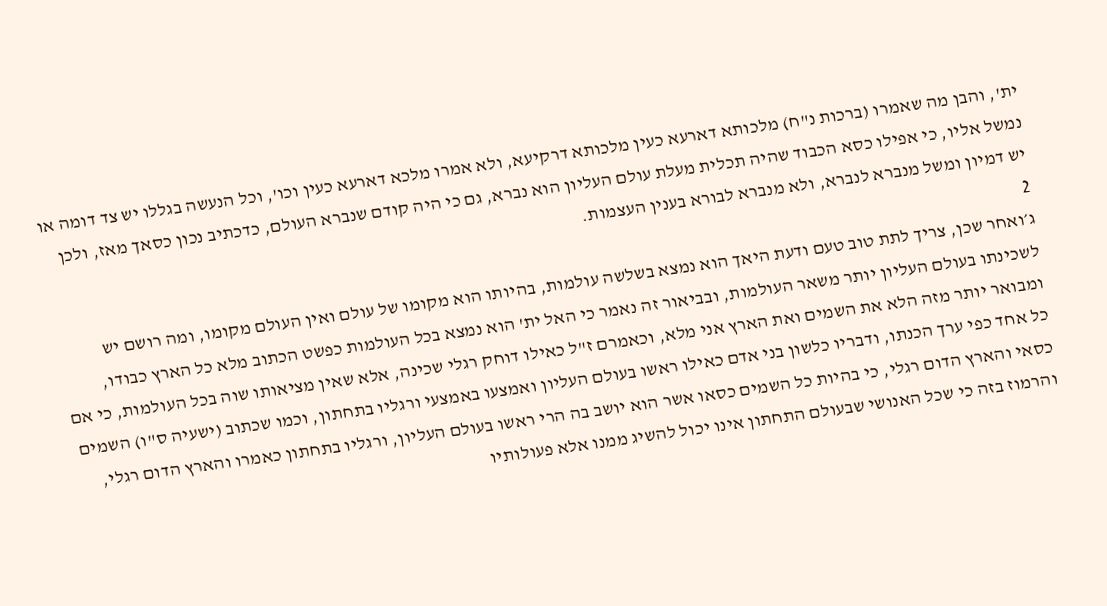ית', והבן מה שאמרו (ברכות נ"ח) מלכותא דארעא כעין מלכותא דרקיעא, ולא אמרו מלכא דארעא כעין וכו', וכל הנעשה בגללו יש צד דומה או נמשל אליו, כי אפילו כסא הכבוד שהיה תכלית מעלת עולם העליון הוא נברא, גם כי היה קודם שנברא העולם, כדכתיב נכון כסאך מאז, ולכן יש דמיון ומשל מנברא לנברא, ולא מנברא לבורא בענין העצמות.
2
ג׳ואחר שכן, צריך לתת טוב טעם ודעת היאך הוא נמצא בשלשה עולמות, בהיותו הוא מקומו של עולם ואין העולם מקומו, ומה רושם יש לשכינתו בעולם העליון יותר משאר העולמות, ובביאור זה נאמר כי האל ית' הוא נמצא בכל העולמות כפשט הכתוב מלא כל הארץ כבודו, ומבואר יותר מזה הלא את השמים ואת הארץ אני מלא, וכאמרם ז"ל כאילו דוחק רגלי שכינה, אלא שאין מציאותו שוה בכל העולמות, כי אם כל אחד כפי ערך הכנתו, ודבריו כלשון בני אדם כאילו ראשו בעולם העליון ואמצעו באמצעי ורגליו בתחתון, וכמו שכתוב (ישעיה ס"ו) השמים כסאי והארץ הדום רגלי, כי בהיות כל השמים כסאו אשר הוא יושב בה הרי ראשו בעולם העליון, ורגליו בתחתון כאמרו והארץ הדום רגלי, והרמוז בזה כי שכל האנושי שבעולם התחתון אינו יכול להשיג ממנו אלא פעולותיו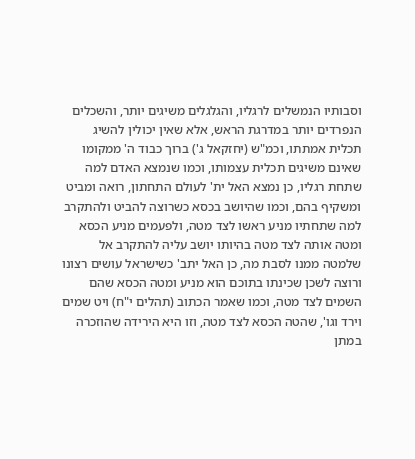וסבותיו הנמשלים לרגליו, והגלגלים משיגים יותר, והשכלים הנפרדים יותר במדרגת הראש, אלא שאין יכולין להשיג תכלית אמתתו, וכמ"ש (יחזקאל ג') ברוך כבוד ה' ממקומו שאינם משיגים תכלית עצמותו, וכמו שנמצא האדם למה שתחת רגליו, כן נמצא האל ית' לעולם התחתון, רואה ומביט ומשקיף בהם, וכמו שהיושב בכסא כשרוצה להביט ולהתקרב למה שתחתיו מניע ראשו לצד מטה, ולפעמים מניע הכסא ומטה אותה לצד מטה בהיותו יושב עליה להתקרב אל שלמטה ממנו לסבת מה, כן האל יתב' כשישראל עושים רצונו ורוצה לשכן שכינתו בתוכם הוא מניע ומטה הכסא שהם השמים לצד מטה, וכמו שאמר הכתוב (תהלים י"ח) ויט שמים וירד וגו', שהטה הכסא לצד מטה, וזו היא הירידה שהוזכרה במתן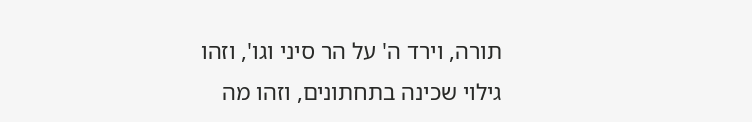תורה, וירד ה' על הר סיני וגו', וזהו גילוי שכינה בתחתונים, וזהו מה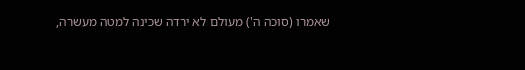שאמרו (סוכה ה') מעולם לא ירדה שכינה למטה מעשרה,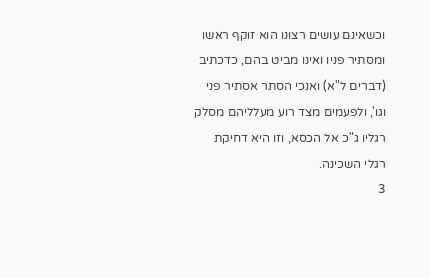וכשאינם עושים רצונו הוא זוקף ראשו ומסתיר פניו ואינו מביט בהם, כדכתיב (דברים ל"א) ואנכי הסתר אסתיר פני וגו', ולפעמים מצד רוע מעלליהם מסלק רגליו ג"כ אל הכסא, וזו היא דחיקת רגלי השכינה.
3